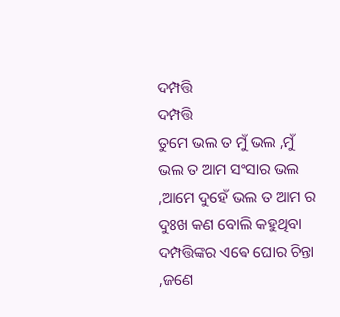ଦମ୍ପତ୍ତି
ଦମ୍ପତ୍ତି
ତୁମେ ଭଲ ତ ମୁଁ ଭଲ ,ମୁଁ ଭଲ ତ ଆମ ସଂସାର ଭଲ ,ଆମେ ଦୁହେଁ ଭଲ ତ ଆମ ର ଦୁଃଖ କଣ ବୋଲି କହୁଥିବା ଦମ୍ପତ୍ତିଙ୍କର ଏଵେ ଘୋର ଚିନ୍ତା ,ଜଣେ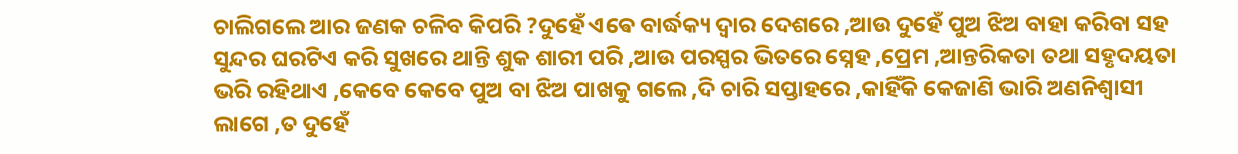ଚାଲିଗଲେ ଆର ଜଣକ ଚଳିବ କିପରି ?ଦୁହେଁ ଏଵେ ବାର୍ଦ୍ଧକ୍ୟ ଦ୍ୱାର ଦେଶରେ ,ଆଉ ଦୁହେଁ ପୁଅ ଝିଅ ବାହା କରିବା ସହ ସୁନ୍ଦର ଘରଟିଏ କରି ସୁଖରେ ଥାନ୍ତି ଶୁକ ଶାରୀ ପରି ,ଆଉ ପରସ୍ପର ଭିତରେ ସ୍ନେହ ,ପ୍ରେମ ,ଆନ୍ତରିକତା ତଥା ସହୃଦୟତା ଭରି ରହିଥାଏ ,କେବେ କେବେ ପୁଅ ବା ଝିଅ ପାଖକୁ ଗଲେ ,ଦି ଚାରି ସପ୍ତାହରେ ,କାହିଁକି କେଜାଣି ଭାରି ଅଣନିଶ୍ଵାସୀ ଲାଗେ ,ତ ଦୁହେଁ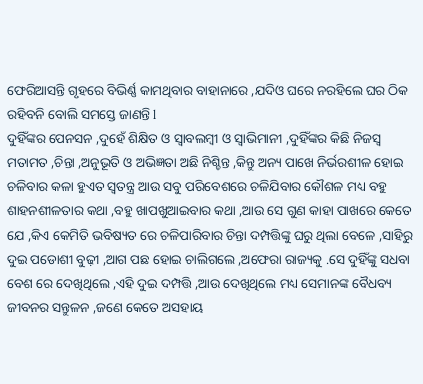ଫେରିଆସନ୍ତି ଗୃହରେ ବିଭିର୍ଣ୍ଣ କାମଥିବାର ବାହାନାରେ ,ଯଦିଓ ଘରେ ନରହିଲେ ଘର ଠିକ ରହିବନି ବୋଲି ସମସ୍ତେ ଜାଣନ୍ତି l
ଦୁହିଁଙ୍କର ପେନସନ ,ଦୁହେଁ ଶିକ୍ଷିତ ଓ ସ୍ୱାବଲମ୍ବୀ ଓ ସ୍ବାଭିମାନୀ ,ଦୁହିଁଙ୍କର କିଛି ନିଜସ୍ୱ ମତାମତ ,ଚିନ୍ତା ,ଅନୁଭୂତି ଓ ଅଭିଜ୍ଞତା ଅଛି ନିଶ୍ଚିନ୍ତ ,କିନ୍ତୁ ଅନ୍ୟ ପାଖେ ନିର୍ଭରଶୀଳ ହୋଇ ଚଳିବାର କଳା ହୁଏତ ସ୍ୱତନ୍ତ୍ର ଆଉ ସବୁ ପରିବେଶରେ ଚଳିଯିବାର କୌଶଳ ମଧ୍ୟ ବହୁ ଶାହନଶୀଳତାର କଥା ,ବହୁ ଖାପଖୁଆଇବାର କଥା ,ଆଉ ସେ ଗୁଣ କାହା ପାଖରେ କେତେ ଯେ ,କିଏ କେମିତି ଭବିଷ୍ୟତ ରେ ଚଳିପାରିବାର ଚିନ୍ତା ଦମ୍ପତ୍ତିଙ୍କୁ ଘରୁ ଥିଲା ବେଳେ ,ସାହିରୁ ଦୁଇ ପଡୋଶୀ ବୁଢ଼ୀ ,ଆଗ ପଛ ହୋଇ ଚାଲିଗଲେ ,ଅଫେରା ରାଜ୍ୟକୁ .ସେ ଦୁହିଁଙ୍କୁ ସଧବା ବେଶ ରେ ଦେଖିଥିଲେ ,ଏହି ଦୁଇ ଦମ୍ପତ୍ତି ,ଆଉ ଦେଖିଥିଲେ ମଧ୍ୟ ସେମାନଙ୍କ ବୈଧବ୍ୟ ଜୀବନର ସନ୍ତୁଳନ ,ଜଣେ କେତେ ଅସହାୟ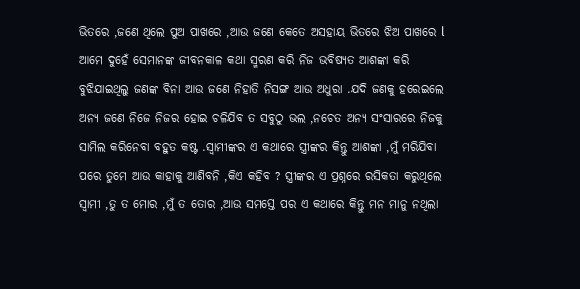ଭିତରେ ,ଜଣେ ଥିଲେ ପୁଅ ପାଖରେ ,ଆଉ ଜଣେ କେତେ ଅସହାୟ ଭିତରେ ଝିଅ ପାଖରେ l
ଆମେ ଦୁହେଁ ସେମାନଙ୍କ ଜୀବନକାଳ କଥା ସ୍ମରଣ କରି ନିଜ ଭବିଷ୍ୟତ ଆଶଙ୍କା କରି ବୁଝିଯାଇଥିଲୁ ଜଣଙ୍କ ବିନା ଆଉ ଜଣେ ନିହାତି ନିସଙ୍ଗ ଆଉ ଅଧୁରା .ଯଦି ଜଣକୁ ହରେଇଲେ ଅନ୍ୟ ଜଣେ ନିଜେ ନିଜର ହୋଇ ଚଳିଯିବ ତ ସବୁଠୁ ଭଲ ,ନଚେତ ଅନ୍ୟ ସଂସାରରେ ନିଜକୁ ସାମିଲ କରିନେବା ବହୁତ କଷ୍ଟ .ସ୍ୱାମୀଙ୍କର ଏ କଥାରେ ସ୍ତ୍ରୀଙ୍କର କିନ୍ତୁ ଆଶଙ୍କା ,ମୁଁ ମରିଯିବା ପରେ ତୁମେ ଆଉ କାହାକୁ ଆଣିବନି ,କିଏ କହିବ ? ସ୍ତ୍ରୀଙ୍କର ଏ ପ୍ରଶ୍ନରେ ରସିକତା କରୁଥିଲେ ସ୍ୱାମୀ ,ତୁ ତ ମୋର ,ମୁଁ ତ ତୋର ,ଆଉ ସମସ୍ତେ ପର ଏ କଥାରେ କିନ୍ତୁ ମନ ମାନୁ ନଥିଲା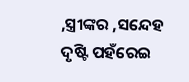,ସ୍ତ୍ରୀଙ୍କର ,ସନ୍ଦେହ ଦୃଷ୍ଟି ପହଁରେଇ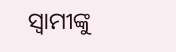ସ୍ୱାମୀଙ୍କୁ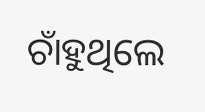ଚାଁହୁଥିଲେ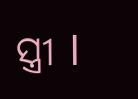ସ୍ତ୍ରୀ l